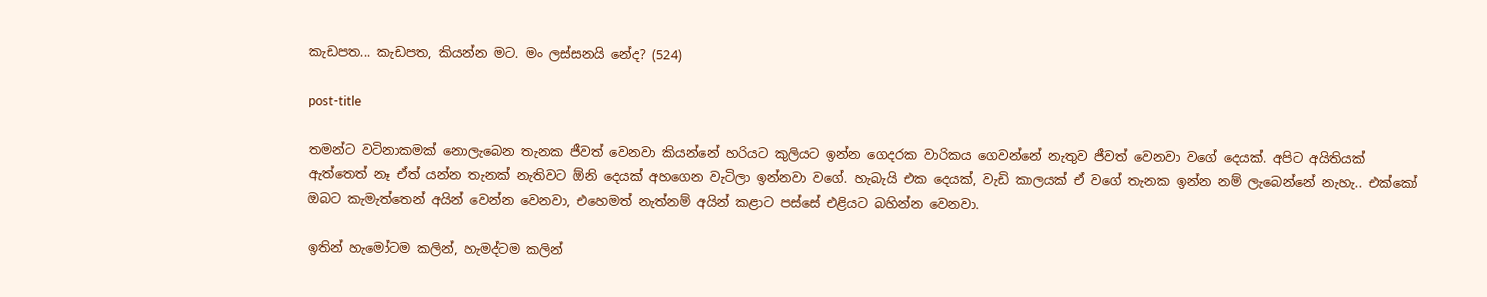කැඩපත... කැඩපත, කියන්න මට. මං ලස්සනයි නේද? (524)

post-title

තමන්ට වටිනාකමක් නොලැබෙන තැනක ජීවත් වෙනවා කියන්නේ හරියට කුලියට ඉන්න ගෙදරක වාරිකය ගෙවන්නේ නැතුව ජීවත් වෙනවා වගේ දෙයක්. අපිට අයිතියක් ඇත්තෙත් නෑ ඒත් යන්න තැනක් නැතිවට ඕනි දෙයක් අහගෙන වැටිලා ඉන්නවා වගේ. හැබැයි එක දෙයක්, වැඩි කාලයක් ඒ වගේ තැනක ඉන්න නම් ලැබෙන්නේ නැහැ.. එක්කෝ ඔබට කැමැත්තෙන් අයින් වෙන්න වෙනවා, එහෙමත් නැත්නම් අයින් කළාට පස්සේ එළියට බහින්න වෙනවා.

ඉතින් හැමෝටම කලින්, හැමද්ටම කලින්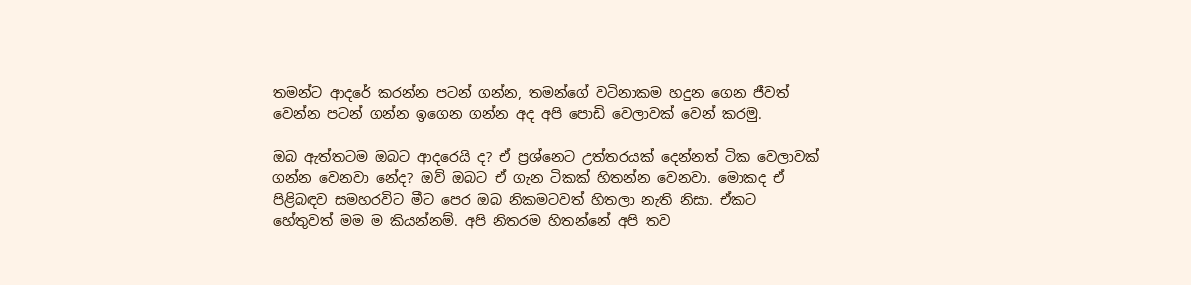තමන්ට ආදරේ කරන්න පටන් ගන්න, තමන්ගේ වටිනාකම හදුන ගෙන ජීවත් වෙන්න පටන් ගන්න ඉගෙන ගන්න අද අපි පොඩි වෙලාවක් වෙන් කරමු.

ඔබ ඇත්තටම ඔබට ආදරෙයි ද? ඒ ප්‍රශ්නෙට උත්තරයක් දෙන්නත් ටික වෙලාවක් ගන්න වෙනවා නේද? ඔව් ඔබට ඒ ගැන ටිකක් හිතන්න වෙනවා. මොකද ඒ පිළිබඳව සමහරවිට මීට පෙර ඔබ නිකමටවත් හිතලා නැති නිසා. ඒකට හේතුවත් මම ම කියන්නම්. අපි නිතරම හිතන්නේ අපි තව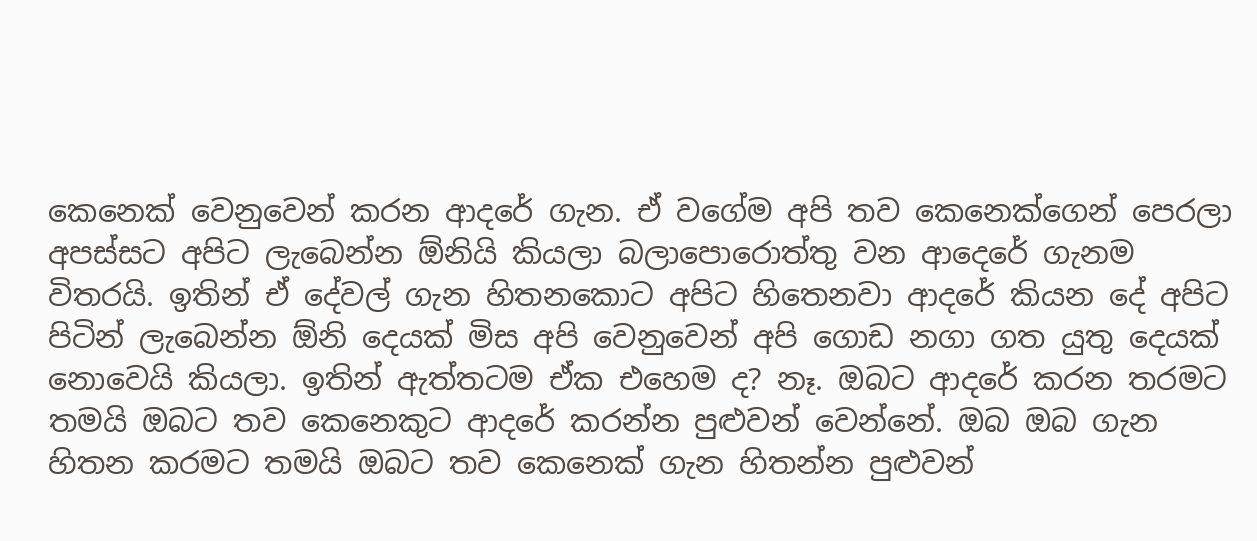කෙනෙක් වෙනුවෙන් කරන ආදරේ ගැන. ඒ වගේම අපි තව කෙනෙක්ගෙන් පෙරලා අපස්සට අපිට ලැබෙන්න ඕනියි කියලා බලාපොරොත්තු වන ආදෙරේ ගැනම විතරයි. ඉතින් ඒ දේවල් ගැන හිතනකොට අපිට හිතෙනවා ආදරේ කියන දේ අපිට පිටින් ලැබෙන්න ඕනි දෙයක් මිස අපි වෙනුවෙන් අපි ගොඩ නගා ගත යුතු දෙයක් නොවෙයි කියලා. ඉතින් ඇත්තටම ඒක එහෙම ද? නෑ. ඔබට ආදරේ කරන තරමට තමයි ඔබට තව කෙනෙකුට ආදරේ කරන්න පුළුවන් වෙන්නේ. ඔබ ඔබ ගැන හිතන කරමට තමයි ඔබට තව කෙනෙක් ගැන හිතන්න පුළුවන්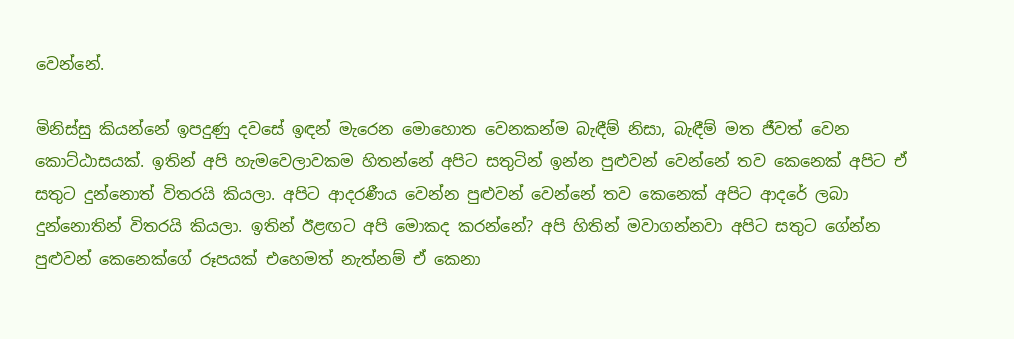වෙන්නේ.

මිනිස්සු කියන්නේ ඉපදුණු දවසේ ඉඳන් මැරෙන මොහොත වෙනකන්ම බැඳීම් නිසා, බැඳීම් මත ජීවත් වෙන කොට්ඨාසයක්. ඉතින් අපි හැමවෙලාවකම හිතන්නේ අපිට සතුටින් ඉන්න පුළුවන් වෙන්නේ තව කෙනෙක් අපිට ඒ සතුට දුන්නොත් විතරයි කියලා. අපිට ආදරණීය වෙන්න පුළුවන් වෙන්නේ තව කෙනෙක් අපිට ආදරේ ලබා දුන්නොතින් විතරයි කියලා. ඉතින් ඊළඟට අපි මොකද කරන්නේ? අපි හිතින් මවාගන්නවා අපිට සතුට ගේන්න පුළුවන් කෙනෙක්ගේ රූපයක් එහෙමත් නැත්නම් ඒ කෙනා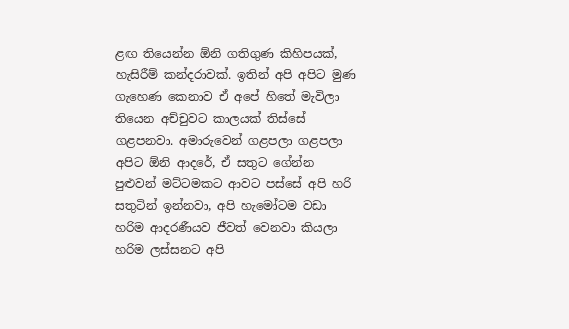ළඟ තියෙන්න ඕනි ගතිගුණ කිහිපයක්, හැසිරීම් කන්දරාවක්. ඉතින් අපි අපිට මුණ ගැහෙණ කෙනාව ඒ අපේ හිතේ මැවිලා තියෙන අච්චුවට කාලයක් තිස්සේ ගළපනවා. අමාරුවෙන් ගළපලා ගළපලා අපිට ඕනි ආදරේ, ඒ සතුට ගේන්න පුළුවන් මට්ටමකට ආවට පස්සේ අපි හරි සතුටින් ඉන්නවා, අපි හැමෝටම වඩා හරිම ආදරණීයව ජීවත් වෙනවා කියලා හරිම ලස්සනට අපි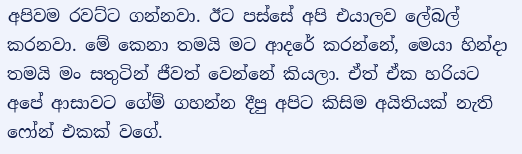අපිවම රවට්ට ගන්නවා. ඊට පස්සේ අපි එයාලව ලේබල් කරනවා. මේ කෙනා තමයි මට ආදරේ කරන්නේ, මෙයා හින්දා තමයි මං සතුටින් ජීවත් වෙන්නේ කියලා. ඒත් ඒක හරියට අපේ ආසාවට ගේම් ගහන්න දීපු අපිට කිසිම අයිතියක් නැති ෆෝන් එකක් වගේ.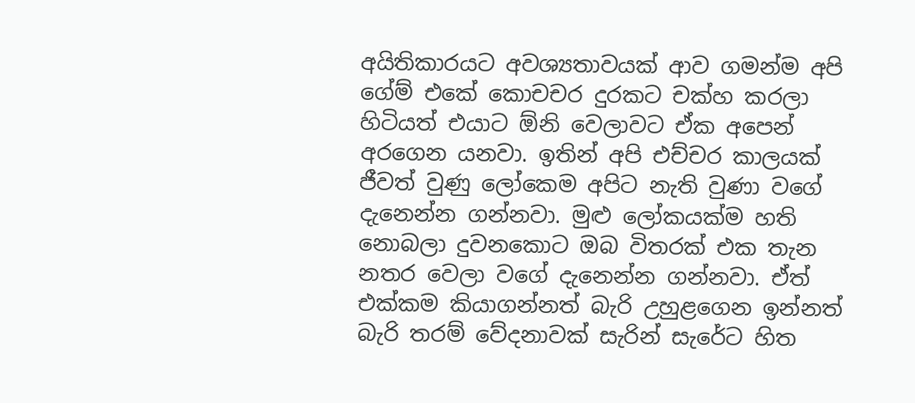අයිතිකාරයට අවශ්‍යතාවයක් ආව ගමන්ම අපි ගේම් එකේ කොචචර දුරකට චක්හ කරලා හිටියත් එයාට ඕනි වෙලාවට ඒක අපෙන් අරගෙන යනවා. ඉතින් අපි එච්චර කාලයක් ජීවත් වුණු ලෝකෙම අපිට නැති වුණා වගේ දැනෙන්න ගන්නවා. මුළු ලෝකයක්ම හති නොබලා දුවනකොට ඔබ විතරක් එක තැන නතර වෙලා වගේ දැනෙන්න ගන්නවා. ඒත් එක්කම කියාගන්නත් බැරි උහුළගෙන ඉන්නත් බැරි තරම් වේදනාවක් සැරින් සැරේට හිත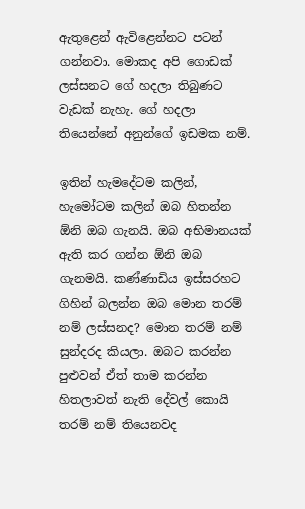ඇතුළෙන් ඇවිළෙන්නට පටන් ගන්නවා. මොකද අපි ගොඩක් ලස්සනට ගේ හදලා තිබුණට වැඩක් නැහැ. ගේ හදලා තියෙන්නේ අනුන්ගේ ඉඩමක නම්.

ඉතින් හැමදේටම කලින්, හැමෝටම කලින් ඔබ හිතන්න ඕනි ඔබ ගැනයි. ඔබ අභිමානයක් ඇති කර ගන්න ඕනි ඔබ ගැනමයි. කණ්ණාඩිය ඉස්සරහට ගිහින් බලන්න ඔබ මොන තරම් නම් ලස්සනද? මොන තරම් නම් සුන්දරද කියලා. ඔබට කරන්න පුළුවන් ඒත් තාම කරන්න හිතලාවත් නැති දේවල් කොයි තරම් නම් තියෙනවද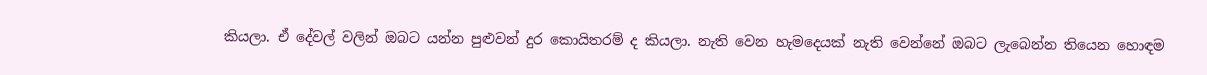කියලා. ඒ දේවල් වලින් ඔබට යන්න පුළුවන් දුර කොයිතරම් ද කියලා. නැති වෙන හැමදෙයක් නැති වෙන්නේ ඔබට ලැබෙන්න තියෙන හොඳම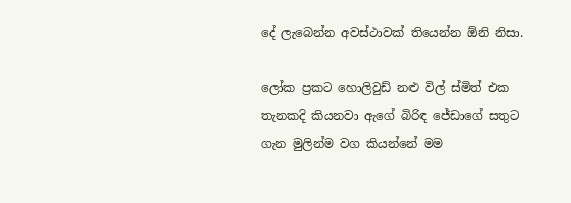දේ ලැබෙන්න අවස්ථාවක් තියෙන්න ඕනි නිසා.

ලෝක ප්‍රකට හොලිවුඩ් නළු විල් ස්මිත් එක තැනකදි කියනවා ඇගේ බිරිඳ ජේඩාගේ සතුට ගැන මුලින්ම වග කියන්නේ මම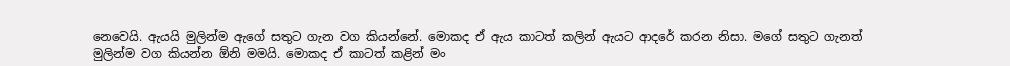නෙවෙයි. ඇයයි මුලින්ම ඇගේ සතුට ගැන වග කියන්නේ. මොකද ඒ ඇය කාටත් කලින් ඇයට ආදරේ කරන නිසා. මගේ සතුට ගැනත් මුලින්ම වග කියන්න ඕනි මමයි. මොකද ඒ කාටත් කළින් මං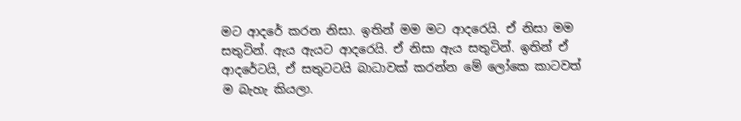මට ආදරේ කරන නිසා. ඉතින් මම මට ආදරෙයි. ඒ නිසා මම සතුටින්. ඇය ඇයට ආදරෙයි. ඒ නිසා ඇය සතුටින්. ඉතින් ඒ ආදරේටයි, ඒ සතුටටයි බාධාවක් කරන්න මේ ලෝකෙ කාටවත් ම බැහැ කියලා.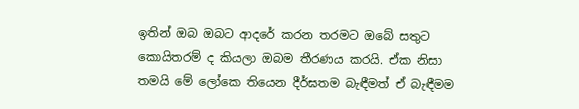ඉතින් ඔබ ඔබට ආදරේ කරන තරමට ඔබේ සතුට කොයිතරම් ද කියලා ඔබම තීරණය කරයි. ඒක නිසා තමයි මේ ලෝකෙ තියෙන දීර්ඝතම බැඳීමත් ඒ බැඳීමම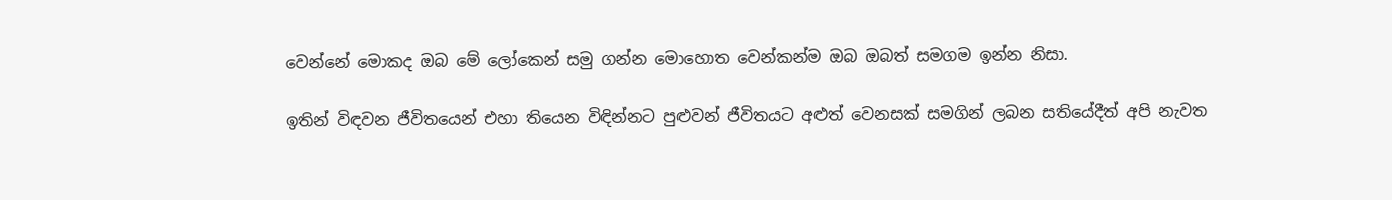වෙන්නේ මොකද ඔබ මේ ලෝකෙන් සමු ගන්න මොහොත වෙන්කන්ම ඔබ ඔබත් සමගම ඉන්න නිසා.

ඉතින් විඳවන ජීවිතයෙන් එහා තියෙන විඳින්නට පුළුවන් ජීවිතයට අළුත් වෙනසක් සමගින් ලබන සතියේදීත් අපි නැවත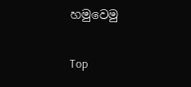හමුවෙමු

Top